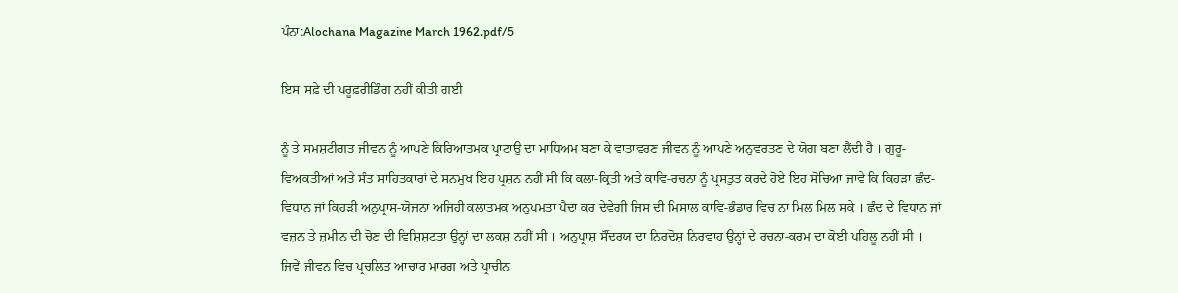ਪੰਨਾ:Alochana Magazine March 1962.pdf/5

ਇਸ ਸਫ਼ੇ ਦੀ ਪਰੂਫ਼ਰੀਡਿੰਗ ਨਹੀਂ ਕੀਤੀ ਗਈ

ਨੂੰ ਤੇ ਸਮਸ਼ਟੀਗਤ ਜੀਵਨ ਨੂੰ ਆਪਣੇ ਕਿਰਿਆਤਮਕ ਪ੍ਰਾਟਾਉ ਦਾ ਮਾਧਿਅਮ ਬਣਾ ਕੇ ਵਾਤਾਵਰਣ ਜੀਵਨ ਨੂੰ ਆਪਣੇ ਅਨੁਵਰਤਣ ਦੇ ਯੋਗ ਬਣਾ ਲੈਂਦੀ ਹੈ । ਗੁਰੂ-ਵਿਅਕਤੀਆਂ ਅਤੇ ਸੰਤ ਸਾਹਿਤਕਾਰਾਂ ਦੇ ਸਨਮੁਖ ਇਹ ਪ੍ਰਸ਼ਨ ਨਹੀਂ ਸੀ ਕਿ ਕਲਾ-ਕ੍ਰਿਤੀ ਅਤੇ ਕਾਵਿ-ਰਚਨਾ ਨੂੰ ਪ੍ਰਸਤੁਤ ਕਰਦੇ ਹੋਏ ਇਹ ਸੋਚਿਆ ਜਾਵੇ ਕਿ ਕਿਹੜਾ ਛੰਦ-ਵਿਧਾਨ ਜਾਂ ਕਿਹੜੀ ਅਨੁਪ੍ਰਾਸ-ਯੋਜਨਾ ਅਜਿਹੀ ਕਲਾਤਮਕ ਅਨੁਪਮਤਾ ਪੈਦਾ ਕਰ ਦੇਵੇਗੀ ਜਿਸ ਦੀ ਮਿਸਾਲ ਕਾਵਿ-ਭੰਡਾਰ ਵਿਚ ਨਾ ਮਿਲ ਮਿਲ ਸਕੇ । ਛੰਦ ਦੇ ਵਿਧਾਨ ਜਾਂ ਵਜ਼ਨ ਤੇ ਜ਼ਮੀਨ ਦੀ ਚੋਣ ਦੀ ਵਿਸ਼ਿਸ਼ਟਤਾ ਉਨ੍ਹਾਂ ਦਾ ਲਕਸ਼ ਨਹੀਂ ਸੀ । ਅਨੁਪ੍ਰਾਸ਼ ਸੌਂਦਰਯ ਦਾ ਨਿਰਦੋਸ਼ ਨਿਰਵਾਹ ਉਨ੍ਹਾਂ ਦੇ ਰਚਨਾ-ਕਰਮ ਦਾ ਕੋਈ ਪਹਿਲੂ ਨਹੀਂ ਸੀ । ਜਿਵੇਂ ਜੀਵਨ ਵਿਚ ਪ੍ਰਚਲਿਤ ਆਚਾਰ ਮਾਰਗ ਅਤੇ ਪ੍ਰਾਚੀਨ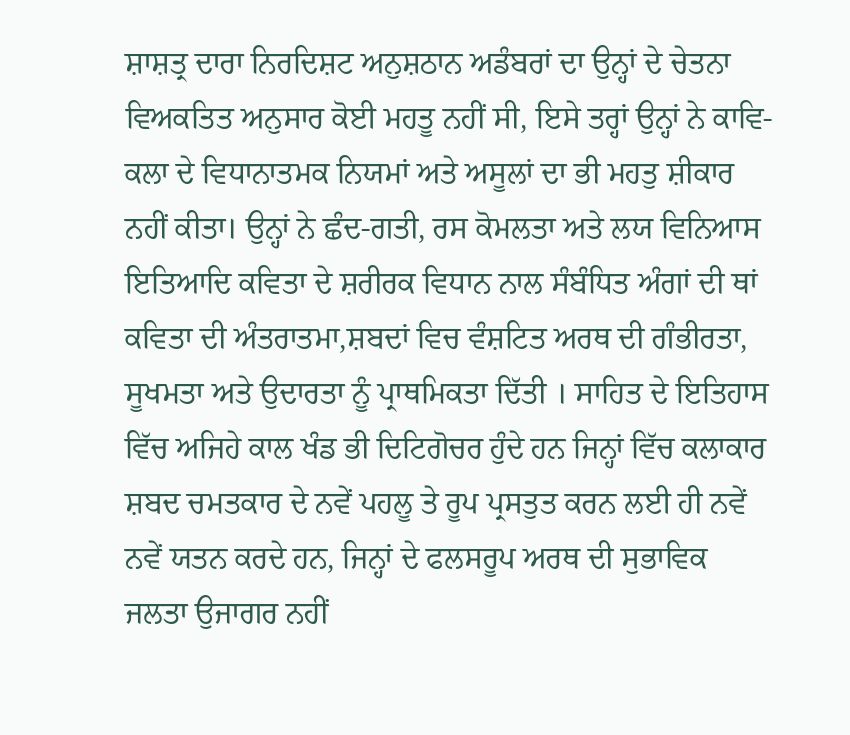ਸ਼ਾਸ਼ਤ੍ਰ ਦਾਰਾ ਨਿਰਦਿਸ਼ਟ ਅਨੁਸ਼ਠਾਨ ਅਡੰਬਰਾਂ ਦਾ ਉਨ੍ਹਾਂ ਦੇ ਚੇਤਨਾ ਵਿਅਕਤਿਤ ਅਨੁਸਾਰ ਕੋਈ ਮਹਤੂ ਨਹੀਂ ਸੀ, ਇਸੇ ਤਰ੍ਹਾਂ ਉਨ੍ਹਾਂ ਨੇ ਕਾਵਿ-ਕਲਾ ਦੇ ਵਿਧਾਨਾਤਮਕ ਨਿਯਮਾਂ ਅਤੇ ਅਸੂਲਾਂ ਦਾ ਭੀ ਮਹਤੁ ਸ਼ੀਕਾਰ ਨਹੀਂ ਕੀਤਾ। ਉਨ੍ਹਾਂ ਨੇ ਛੰਦ-ਗਤੀ, ਰਸ ਕੋਮਲਤਾ ਅਤੇ ਲਯ ਵਿਨਿਆਸ ਇਤਿਆਦਿ ਕਵਿਤਾ ਦੇ ਸ਼ਰੀਰਕ ਵਿਧਾਨ ਨਾਲ ਸੰਬੰਧਿਤ ਅੰਗਾਂ ਦੀ ਥਾਂ ਕਵਿਤਾ ਦੀ ਅੰਤਰਾਤਮਾ,ਸ਼ਬਦਾਂ ਵਿਚ ਵੰਸ਼ਟਿਤ ਅਰਥ ਦੀ ਗੰਭੀਰਤਾ, ਸੂਖਮਤਾ ਅਤੇ ਉਦਾਰਤਾ ਨੂੰ ਪ੍ਰਾਥਮਿਕਤਾ ਦਿੱਤੀ । ਸਾਹਿਤ ਦੇ ਇਤਿਹਾਸ ਵਿੱਚ ਅਜਿਹੇ ਕਾਲ ਖੰਡ ਭੀ ਦਿਟਿਗੋਚਰ ਹੁੰਦੇ ਹਨ ਜਿਨ੍ਹਾਂ ਵਿੱਚ ਕਲਾਕਾਰ ਸ਼ਬਦ ਚਮਤਕਾਰ ਦੇ ਨਵੇਂ ਪਹਲੂ ਤੇ ਰੂਪ ਪ੍ਰਸਤੁਤ ਕਰਨ ਲਈ ਹੀ ਨਵੇਂ ਨਵੇਂ ਯਤਨ ਕਰਦੇ ਹਨ, ਜਿਨ੍ਹਾਂ ਦੇ ਫਲਸਰੂਪ ਅਰਥ ਦੀ ਸੁਭਾਵਿਕ ਜਲਤਾ ਉਜਾਗਰ ਨਹੀਂ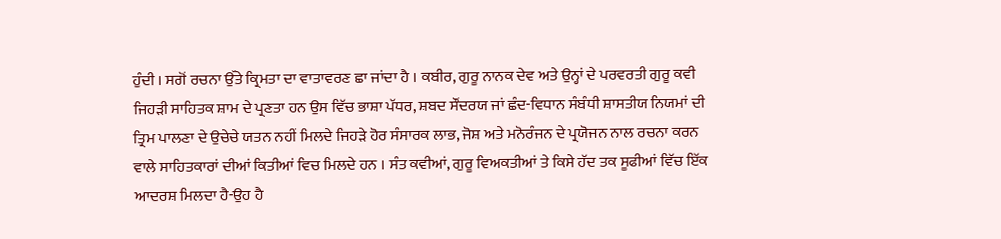ਹੁੰਦੀ । ਸਗੋਂ ਰਚਨਾ ਉੱਤੇ ਕ੍ਰਿਮਤਾ ਦਾ ਵਾਤਾਵਰਣ ਛਾ ਜਾਂਦਾ ਹੈ । ਕਬੀਰ, ਗੁਰੂ ਨਾਨਕ ਦੇਵ ਅਤੇ ਉਨ੍ਹਾਂ ਦੇ ਪਰਵਰਤੀ ਗੁਰੂ ਕਵੀ ਜਿਹੜੀ ਸਾਹਿਤਕ ਸ਼ਾਮ ਦੇ ਪ੍ਰਣਤਾ ਹਨ ਉਸ ਵਿੱਚ ਭਾਸ਼ਾ ਪੱਧਰ, ਸ਼ਬਦ ਸੌਂਦਰਯ ਜਾਂ ਛੰਦ-ਵਿਧਾਨ ਸੰਬੰਧੀ ਸ਼ਾਸਤੀਯ ਨਿਯਮਾਂ ਦੀ ਤ੍ਰਿਮ ਪਾਲਣਾ ਦੇ ਉਚੇਚੇ ਯਤਨ ਨਹੀਂ ਮਿਲਦੇ ਜਿਹੜੇ ਹੋਰ ਸੰਸਾਰਕ ਲਾਭ, ਜੋਸ਼ ਅਤੇ ਮਨੋਰੰਜਨ ਦੇ ਪ੍ਰਯੋਜਨ ਨਾਲ ਰਚਨਾ ਕਰਨ ਵਾਲੇ ਸਾਹਿਤਕਾਰਾਂ ਦੀਆਂ ਕਿਤੀਆਂ ਵਿਚ ਮਿਲਦੇ ਹਨ । ਸੰਤ ਕਵੀਆਂ, ਗੁਰੂ ਵਿਅਕਤੀਆਂ ਤੇ ਕਿਸੇ ਹੱਦ ਤਕ ਸੂਫੀਆਂ ਵਿੱਚ ਇੱਕ ਆਦਰਸ਼ ਮਿਲਦਾ ਹੈ-ਉਹ ਹੈ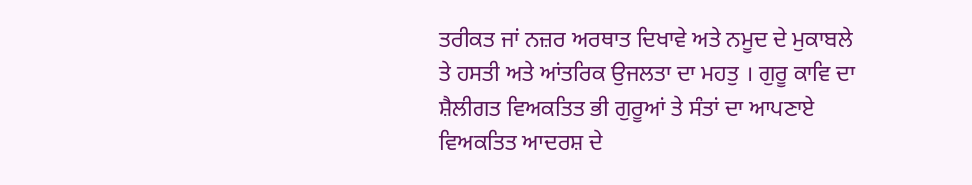ਤਰੀਕਤ ਜਾਂ ਨਜ਼ਰ ਅਰਥਾਤ ਦਿਖਾਵੇ ਅਤੇ ਨਮੂਦ ਦੇ ਮੁਕਾਬਲੇ ਤੇ ਹਸਤੀ ਅਤੇ ਆਂਤਰਿਕ ਉਜਲਤਾ ਦਾ ਮਹਤੁ । ਗੁਰੂ ਕਾਵਿ ਦਾ ਸ਼ੈਲੀਗਤ ਵਿਅਕਤਿਤ ਭੀ ਗੁਰੂਆਂ ਤੇ ਸੰਤਾਂ ਦਾ ਆਪਣਾਏ ਵਿਅਕਤਿਤ ਆਦਰਸ਼ ਦੇ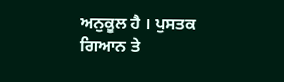ਅਨੁਕੂਲ ਹੈ । ਪੁਸਤਕ ਗਿਆਨ ਤੇ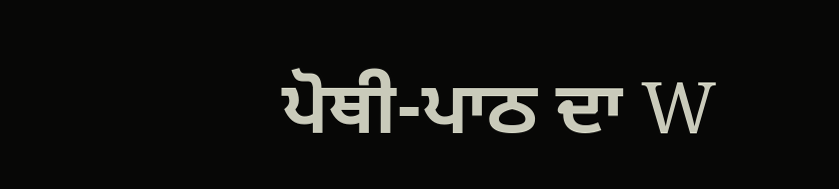ਪੋਥੀ-ਪਾਠ ਦਾ W